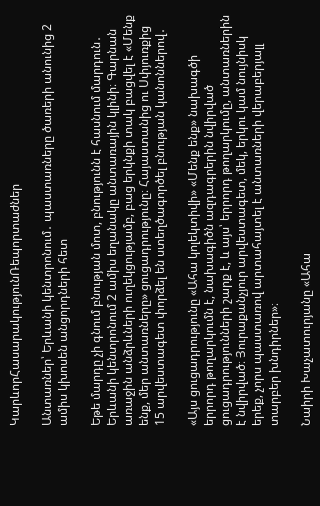ԿարևորՀասարակությունՌեպորտաժներ

Անտառներ՝ Երևանի կենտրոնում․ պաստառները ծառերի անունից 2 ամիս կխոսեն անցորդների հետ

Եթե մարդը չի գնում բնության մոտ, բնությունն է հասնում մարդուն․ Երևանի կենտրոնում 2 ամիս եղանակը անտառային կլինի։ Գարնան առաջին անձրևների ուղեկցությամբ, բաց երկնքի տակ բացվել է «Մենք ենք, մեր անտառները» ցուցադրությունը։ Հայաստանից ու Սփյուռքից 15 արվեստագետ փորձել են ստեղծագործել բնության կանոններով․

«Այս ցուցադրությունը «Ահա կոլեկտիվի» «Մենք ենք» նախագծի երրորդ թողարկումն է, նախագիծն ազդագրերին նվիրված ցուցադրությունների շարք է, և այս՝ երրորդ թողարկումը, անտառներին է նվիրված։ Յուրաքանչյուր արվեստագետ, մեկ, երկու կամ նույնիսկ երեք, չորս պաստառով արտահայտել է անտառների վերաբերյալլ տարբեր խնդիրներ»։

Նաիրի Խաչատուրյանը «Ահա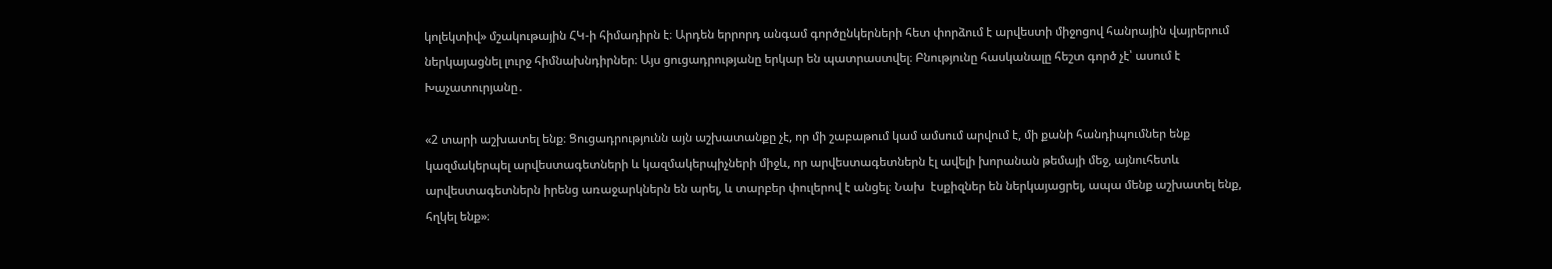կոլեկտիվ» մշակութային ՀԿ-ի հիմադիրն է։ Արդեն երրորդ անգամ գործընկերների հետ փորձում է արվեստի միջոցով հանրային վայրերում ներկայացնել լուրջ հիմնախնդիրներ։ Այս ցուցադրությանը երկար են պատրաստվել։ Բնությունը հասկանալը հեշտ գործ չէ՝ ասում է Խաչատուրյանը․

«2 տարի աշխատել ենք։ Ցուցադրությունն այն աշխատանքը չէ, որ մի շաբաթում կամ ամսում արվում է, մի քանի հանդիպումներ ենք կազմակերպել արվեստագետների և կազմակերպիչների միջև, որ արվեստագետներն էլ ավելի խորանան թեմայի մեջ, այնուհետև արվեստագետներն իրենց առաջարկներն են արել, և տարբեր փուլերով է անցել։ Նախ  էսքիզներ են ներկայացրել, ապա մենք աշխատել ենք, հղկել ենք»։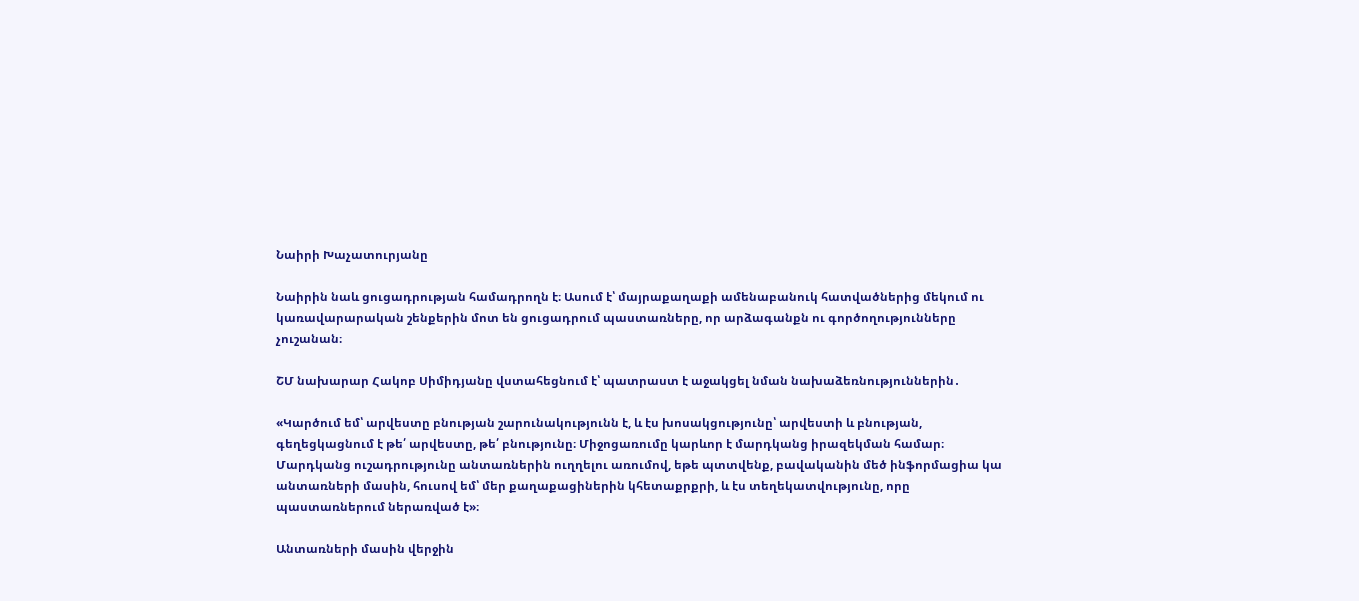Նաիրի Խաչատուրյանը

Նաիրին նաև ցուցադրության համադրողն է։ Ասում է՝ մայրաքաղաքի ամենաբանուկ հատվածներից մեկում ու կառավարարական շենքերին մոտ են ցուցադրում պաստառները, որ արձագանքն ու գործողությունները չուշանան։

ՇՄ նախարար Հակոբ Սիմիդյանը վստահեցնում է՝ պատրաստ է աջակցել նման նախաձեռնություններին․

«Կարծում եմ՝ արվեստը բնության շարունակությունն է, և էս խոսակցությունը՝ արվեստի և բնության, գեղեցկացնում է թե՛ արվեստը, թե՛ բնությունը։ Միջոցառումը կարևոր է մարդկանց իրազեկման համար։ Մարդկանց ուշադրությունը անտառներին ուղղելու առումով, եթե պտտվենք, բավականին մեծ ինֆորմացիա կա անտառների մասին, հուսով եմ՝ մեր քաղաքացիներին կհետաքրքրի, և էս տեղեկատվությունը, որը պաստառներում ներառված է»։

Անտառների մասին վերջին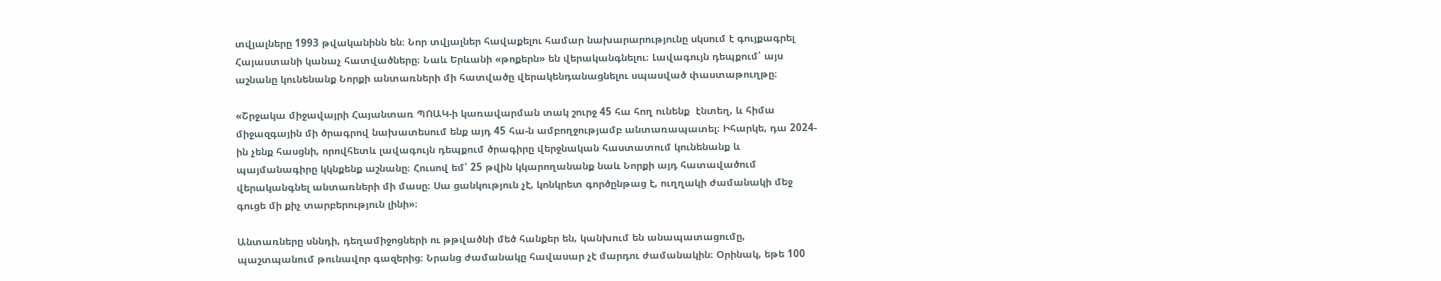տվյալները 1993 թվականինն են։ Նոր տվյալներ հավաքելու համար նախարարությունը սկսում է գույքագրել Հայաստանի կանաչ հատվածները։ Նաև Երևանի «թոքերն» են վերականգնելու։ Լավագույն դեպքում՝ այս աշնանը կունենանք Նորքի անտառների մի հատվածը վերակենդանացնելու սպասված փաստաթուղթը։

«Շրջակա միջավայրի Հայանտառ ՊՈԱԿ-ի կառավարման տակ շուրջ 45 հա հող ունենք  էնտեղ, և հիմա միջազգային մի ծրագրով նախատեսում ենք այդ 45 հա-ն ամբողջությամբ անտառապատել։ Իհարկե, դա 2024-ին չենք հասցնի, որովհետև լավագույն դեպքում ծրագիրը վերջնական հաստատում կունենանք և պայմանագիրը կկնքենք աշնանը։ Հուսով եմ՝ 25 թվին կկարողանանք նաև Նորքի այդ հատավածում վերականգնել անտառների մի մասը։ Սա ցանկություն չէ, կոնկրետ գործընթաց է, ուղղակի ժամանակի մեջ գուցե մի քիչ տարբերություն լինի»։

Անտառները սննդի, դեղամիջոցների ու թթվածնի մեծ հանքեր են, կանխում են անապատացումը, պաշտպանում թունավոր գազերից։ Նրանց ժամանակը հավասար չէ մարդու ժամանակին։ Օրինակ, եթե 100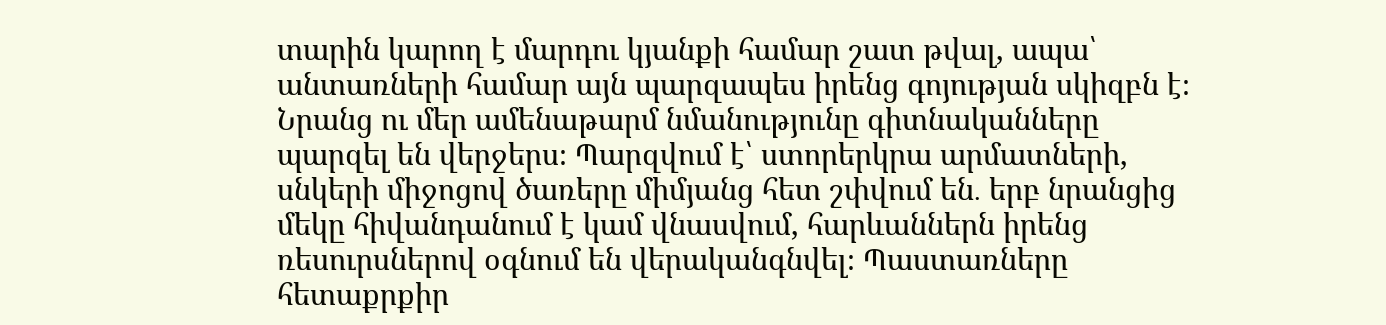տարին կարող է մարդու կյանքի համար շատ թվալ, ապա՝ անտառների համար այն պարզապես իրենց գոյության սկիզբն է։ Նրանց ու մեր ամենաթարմ նմանությունը գիտնականները պարզել են վերջերս։ Պարզվում է՝ ստորերկրա արմատների, սնկերի միջոցով ծառերը միմյանց հետ շփվում են․ երբ նրանցից մեկը հիվանդանում է կամ վնասվում, հարևաններն իրենց ռեսուրսներով օգնում են վերականգնվել։ Պաստառները հետաքրքիր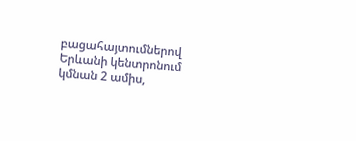բացահայտումներով Երևանի կենտրոնում կմնան 2 ամիս,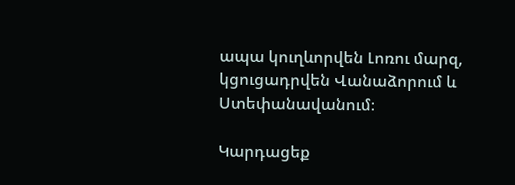ապա կուղևորվեն Լոռու մարզ, կցուցադրվեն Վանաձորում և Ստեփանավանում։

Կարդացեք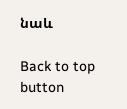նաև

Back to top button